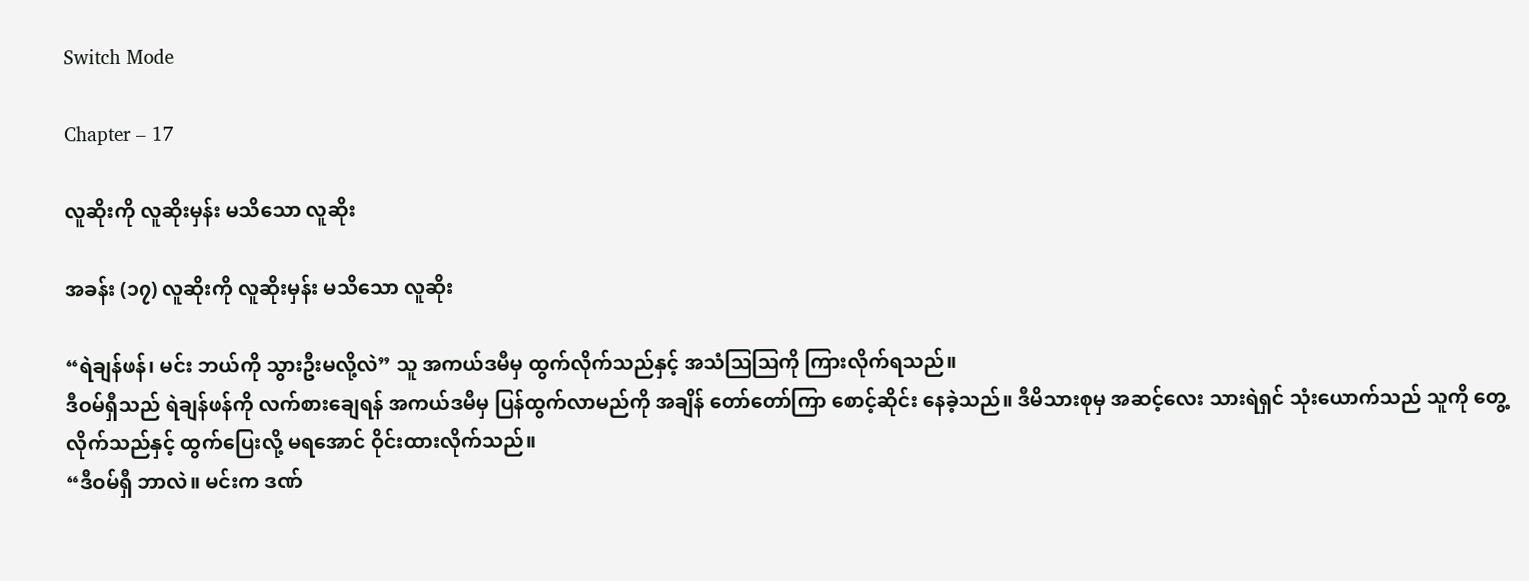Switch Mode

Chapter – 17

လူဆိုးကို လူဆိုးမှန်း မသိသော လူဆိုး

အခန်း (၁၇) လူဆိုးကို လူဆိုးမှန်း မသိသော လူဆိုး

“ရဲချန်ဖန်၊ မင်း ဘယ်ကို သွားဦးမလို့လဲ” သူ အကယ်ဒမီမှ ထွက်လိုက်သည်နှင့် အသံဩဩကို ကြားလိုက်ရသည်။
ဒီဝမ်ရှီသည် ရဲချန်ဖန်ကို လက်စားချေရန် အကယ်ဒမီမှ ပြန်ထွက်လာမည်ကို အချိန် တော်တော်ကြာ စောင့်ဆိုင်း နေခဲ့သည်။ ဒီမိသားစုမှ အဆင့်လေး သားရဲရှင် သုံးယောက်သည် သူကို တွေ့လိုက်သည်နှင့် ထွက်ပြေးလို့ မရအောင် ဝိုင်းထားလိုက်သည်။
“ဒီဝမ်ရှီ ဘာလဲ။ မင်းက ဒဏ်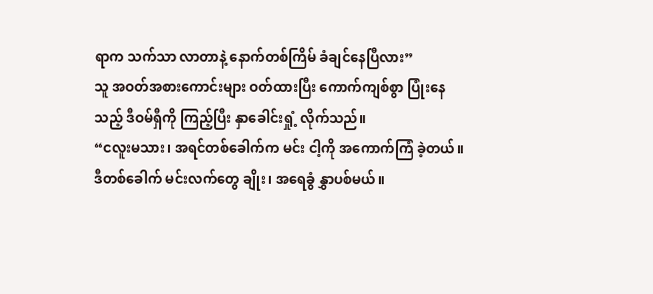ရာက သက်သာ လာတာနဲ့ နောက်တစ်ကြိမ် ခံချင်နေပြီလား”
သူ အဝတ်အစားကောင်းများ ဝတ်ထားပြီး ကောက်ကျစ်စွာ ပြုံးနေသည့် ဒီဝမ်ရှီကို ကြည့်ပြီး နှာခေါင်းရှုံ့ လိုက်သည်။
“ငလူးမသား၊ အရင်တစ်ခေါက်က မင်း ငါ့ကို အကောက်ကြံ ခဲ့တယ်။ ဒီတစ်ခေါက် မင်းလက်တွေ ချိုး၊ အရေခွံ နွှာပစ်မယ်။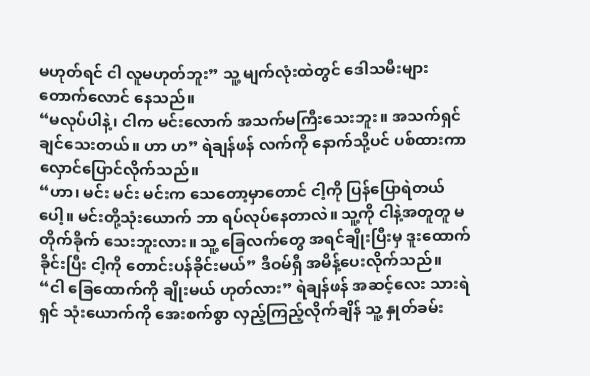မဟုတ်ရင် ငါ လူမဟုတ်ဘူး” သူ့ မျက်လုံးထဲတွင် ဒေါသမီးများ တောက်လောင် နေသည်။
“မလုပ်ပါနဲ့၊ ငါက မင်းလောက် အသက်မကြီးသေးဘူး။ အသက်ရှင် ချင်သေးတယ်။ ဟာ ဟ” ရဲချန်ဖန် လက်ကို နောက်သို့ပင် ပစ်ထားကာ လှောင်ပြောင်လိုက်သည်။
“ဟာ၊ မင်း မင်း မင်းက သေတော့မှာတောင် ငါ့ကို ပြန်ပြောရဲတယ်ပေါ့။ မင်းတို့သုံးယောက် ဘာ ရပ်လုပ်နေတာလဲ။ သူ့ကို ငါနဲ့အတူတူ မတိုက်ခိုက် သေးဘူးလား။ သူ့ ခြေလက်တွေ အရင်ချိုးပြီးမှ ဒူးထောက် ခိုင်းပြီး ငါ့ကို တောင်းပန်ခိုင်းမယ်” ဒီဝမ်ရှီ အမိန့်ပေးလိုက်သည်။
“ငါ ခြေထောက်ကို ချိုးမယ် ဟုတ်လား” ရဲချန်ဖန် အဆင့်လေး သားရဲရှင် သုံးယောက်ကို အေးစက်စွာ လှည့်ကြည့်လိုက်ချိန် သူ့ နှုတ်ခမ်း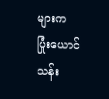များက ပြုံးယောင် သန်း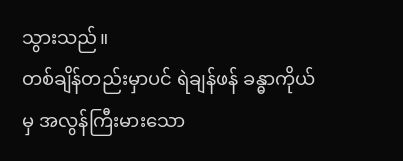သွားသည်။
တစ်ချိန်တည်းမှာပင် ရဲချန်ဖန် ခန္ဓာကိုယ်မှ အလွန်ကြီးမားသော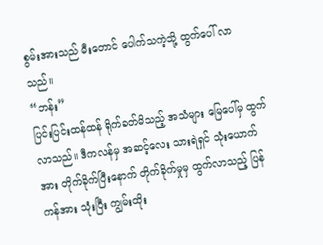စွမ်းအားသည် မီးတောင် ပေါက်သကဲ့သို့ ထွက်ပေါ် လာသည်။
“ဘန်း”
ပြင်းပြင်းထန်ထန် ရိုက်ခတ်မိသည့် အသံများ မြေပေါ်မှ ထွက်လာသည်။ ဒီကလန်မှ အဆင့်လေး သားရဲရှင် သုံးယောက်အား တိုက်ခိုက်ပြီးနောက် တိုက်ခိုက်မှုမှ ထွက်လာသည့် ပြန်ကန်အား သုံးပြီး ကျွမ်းထိုး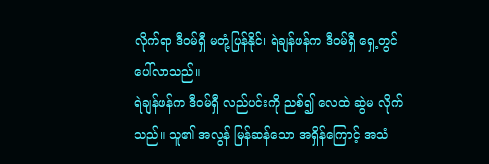လိုက်ရာ ဒီဝမ်ရှီ မတုံ့ပြန်နိုင်၊ ရဲချန်ဖန်က ဒီဝမ်ရှီ ရှေ့တွင် ပေါ်လာသည်။
ရဲချန်ဖန်က ဒီဝမ်ရှီ လည်ပင်းကို ညစ်၍ လေထဲ ဆွဲမ လိုက်သည်။ သူ၏ အလွန် မြန်ဆန်သော အရှိန်ကြောင့် အသံ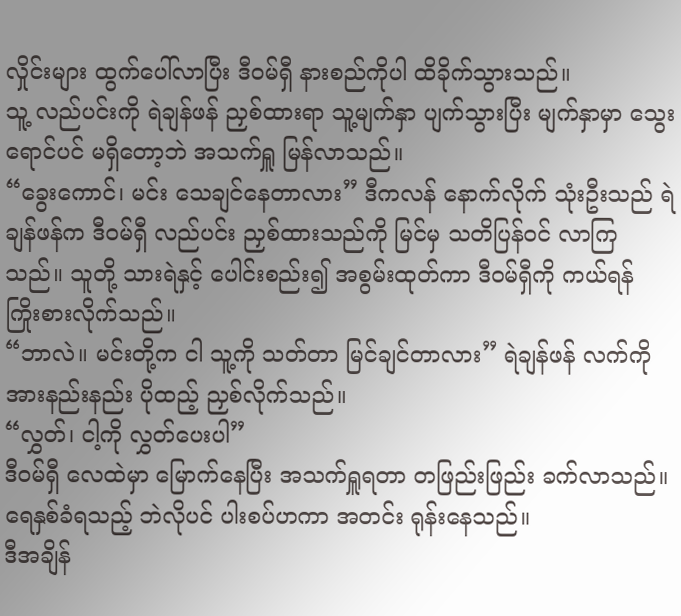လှိုင်းများ ထွက်ပေါ်လာပြီး ဒီဝမ်ရှီ နားစည်ကိုပါ ထိခိုက်သွားသည်။
သူ့ လည်ပင်းကို ရဲချန်ဖန် ညှစ်ထားရာ သူ့မျက်နှာ ပျက်သွားပြီး မျက်နှာမှာ သွေးရောင်ပင် မရှိတော့ဘဲ အသက်ရှူ မြန်လာသည်။
“ခွေးကောင်၊ မင်း သေချင်နေတာလား” ဒီကလန် နောက်လိုက် သုံးဦးသည် ရဲချန်ဖန်က ဒီဝမ်ရှီ လည်ပင်း ညှစ်ထားသည်ကို မြင်မှ သတိပြန်ဝင် လာကြသည်။ သူတို့ သားရဲနှင့် ပေါင်းစည်း၍ အစွမ်းထုတ်ကာ ဒီဝမ်ရှီကို ကယ်ရန် ကြိုးစားလိုက်သည်။
“ဘာလဲ။ မင်းတို့က ငါ သူ့ကို သတ်တာ မြင်ချင်တာလား” ရဲချန်ဖန် လက်ကို အားနည်းနည်း ပိုထည့် ညှစ်လိုက်သည်။
“လွှတ်၊ ငါ့ကို လွှတ်ပေးပါ”
ဒီဝမ်ရှီ လေထဲမှာ မြောက်နေပြီး အသက်ရှူရတာ တဖြည်းဖြည်း ခက်လာသည်။ ရေနှစ်ခံရသည့် ဘဲလိုပင် ပါးစပ်ဟကာ အတင်း ရုန်းနေသည်။
ဒီအချိန်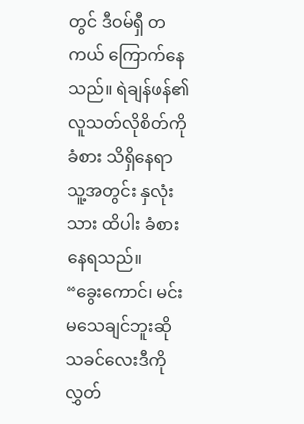တွင် ဒီဝမ်ရှီ တကယ် ကြောက်နေသည်။ ရဲချန်ဖန်၏ လူသတ်လိုစိတ်ကို ခံစား သိရှိနေရာ သူ့အတွင်း နှလုံးသား ထိပါး ခံစားနေရသည်။
“ခွေးကောင်၊ မင်း မသေချင်ဘူးဆို သခင်လေးဒီကို လွှတ်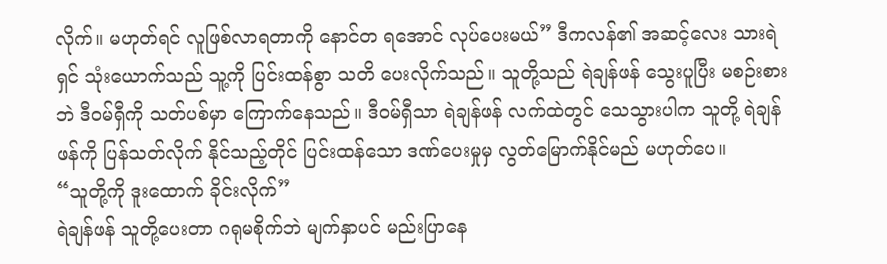လိုက်။ မဟုတ်ရင် လူဖြစ်လာရတာကို နောင်တ ရအောင် လုပ်ပေးမယ်” ဒီကလန်၏ အဆင့်လေး သားရဲရှင် သုံးယောက်သည် သူ့ကို ပြင်းထန်စွာ သတိ ပေးလိုက်သည်။ သူတို့သည် ရဲချန်ဖန် သွေးပူပြီး မစဉ်းစားဘဲ ဒီဝမ်ရှီကို သတ်ပစ်မှာ ကြောက်နေသည်။ ဒီဝမ်ရှီသာ ရဲချန်ဖန် လက်ထဲတွင် သေသွားပါက သူတို့ ရဲချန်ဖန်ကို ပြန်သတ်လိုက် နိုင်သည့်တိုင် ပြင်းထန်သော ဒဏ်ပေးမှုမှ လွတ်မြောက်နိုင်မည် မဟုတ်ပေ။
“သူတို့ကို ဒူးထောက် ခိုင်းလိုက်”
ရဲချန်ဖန် သူတို့ပေးတာ ဂရုမစိုက်ဘဲ မျက်နှာပင် မည်းပြာနေ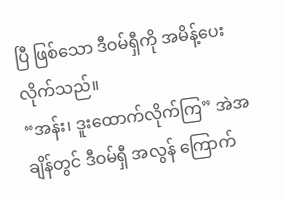ပြီ ဖြစ်သော ဒီဝမ်ရှီကို အမိန့်ပေး လိုက်သည်။
“အန်း၊ ဒူးထောက်လိုက်ကြ” အဲအချိန်တွင် ဒီဝမ်ရှီ အလွန် ကြောက်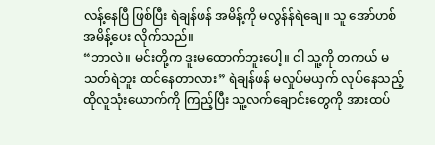လန့်နေပြီ ဖြစ်ပြီး ရဲချန်ဖန် အမိန့်ကို မလွန်န်ရဲချေ။ သူ အော်ဟစ် အမိန့်ပေး လိုက်သည်။
“ဘာလဲ။ မင်းတို့က ဒူးမထောက်ဘူးပေါ့။ ငါ သူ့ကို တကယ် မသတ်ရဲဘူး ထင်နေတာလား” ရဲချန်ဖန် မလှုပ်မယှက် လုပ်နေသည့် ထိုလူသုံးယောက်ကို ကြည့်ပြီး သူ့လက်ချောင်းတွေကို အားထပ်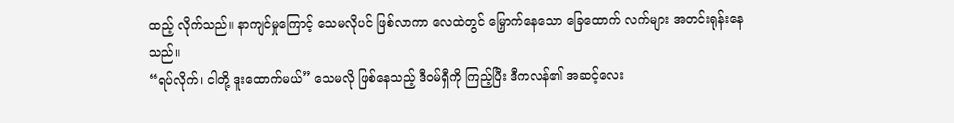ထည့် လိုက်သည်။ နာကျင်မှုကြောင့် သေမလိုပင် ဖြစ်လာကာ လေထဲတွင် မြှောက်နေသော ခြေထောက် လက်များ အတင်းရုန်းနေသည်။
“ရပ်လိုက်၊ ငါတို့ ဒူးထောက်မယ်” သေမလို ဖြစ်နေသည့် ဒီဝမ်ရှီကို ကြည့်ပြီး ဒီကလန်၏ အဆင့်လေး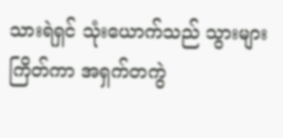သားရဲရှင် သုံးယောက်သည် သွားများ ကြိတ်ကာ အရှက်တကွဲ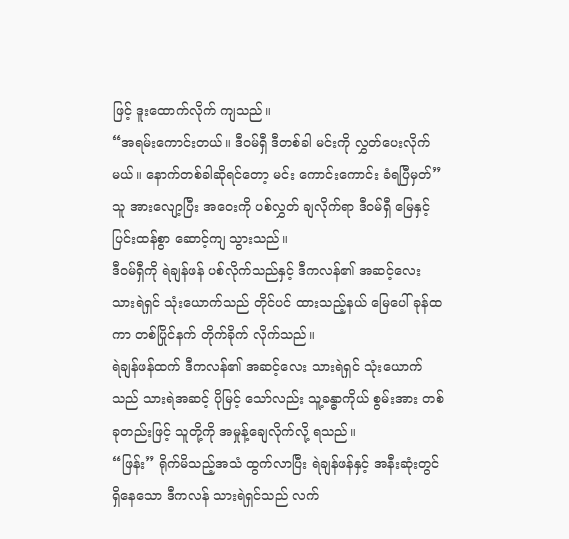ဖြင့် ဒူးထောက်လိုက် ကျသည်။
“အရမ်းကောင်းတယ်။ ဒီဝမ်ရှီ ဒီတစ်ခါ မင်းကို လွှတ်ပေးလိုက်မယ်။ နောက်တစ်ခါဆိုရင်တော့ မင်း ကောင်းကောင်း ခံရပြီမှတ်” သူ အားလျော့ပြီး အဝေးကို ပစ်လွှတ် ချလိုက်ရာ ဒီဝမ်ရှီ မြေနှင့် ပြင်းထန်စွာ ဆောင့်ကျ သွားသည်။
ဒီဝမ်ရှီကို ရဲချန်ဖန် ပစ်လိုက်သည်နှင့် ဒီကလန်၏ အဆင့်လေး သားရဲရှင် သုံးယောက်သည် တိုင်ပင် ထားသည့်နယ် မြေပေါ် ခုန်ထကာ တစ်ပြိုင်နက် တိုက်ခိုက် လိုက်သည်။
ရဲချန်ဖန်ထက် ဒီကလန်၏ အဆင့်လေး သားရဲရှင် သုံးယောက်သည် သားရဲအဆင့် ပိုမြင့် သော်လည်း သူ့ခန္ဓာကိုယ် စွမ်းအား တစ်ခုတည်းဖြင့် သူတို့ကို အမှုန့်ချေလိုက်လို့ ရသည်။
“ဖြန်း” ရိုက်မိသည့်အသံ ထွက်လာပြီး ရဲချန်ဖန်နှင့် အနီးဆုံးတွင် ရှိနေသော ဒီကလန် သားရဲရှင်သည် လက်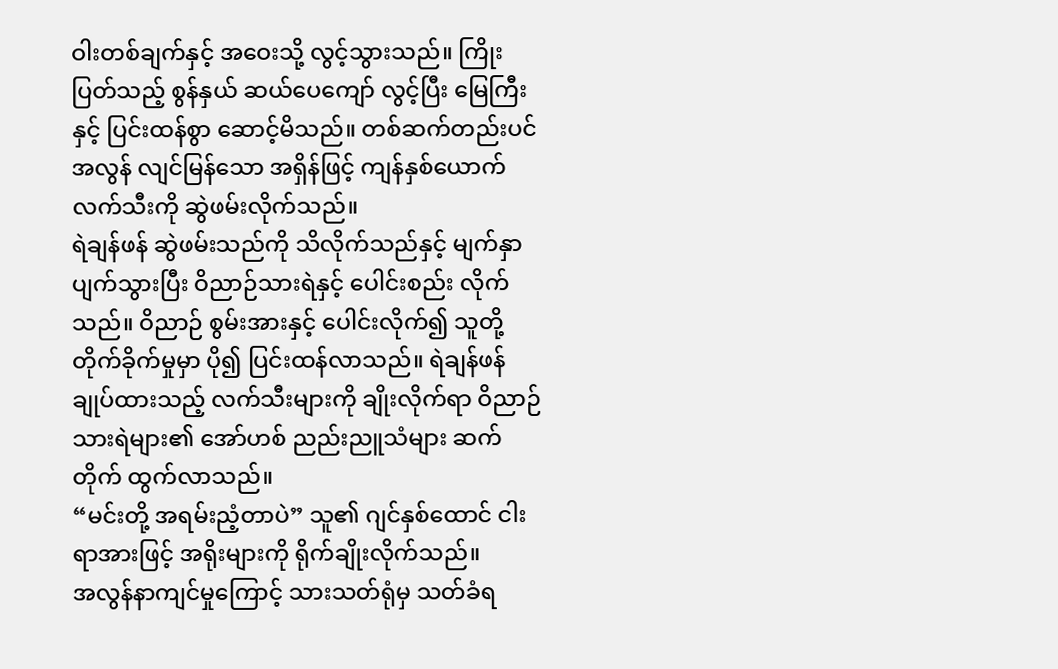ဝါးတစ်ချက်နှင့် အဝေးသို့ လွင့်သွားသည်။ ကြိုးပြတ်သည့် စွန်နှယ် ဆယ်ပေကျော် လွင့်ပြီး မြေကြီးနှင့် ပြင်းထန်စွာ ဆောင့်မိသည်။ တစ်ဆက်တည်းပင် အလွန် လျင်မြန်သော အရှိန်ဖြင့် ကျန်နှစ်ယောက် လက်သီးကို ဆွဲဖမ်းလိုက်သည်။
ရဲချန်ဖန် ဆွဲဖမ်းသည်ကို သိလိုက်သည်နှင့် မျက်နှာ ပျက်သွားပြီး ဝိညာဉ်သားရဲနှင့် ပေါင်းစည်း လိုက်သည်။ ဝိညာဉ် စွမ်းအားနှင့် ပေါင်းလိုက်၍ သူတို့ တိုက်ခိုက်မှုမှာ ပို၍ ပြင်းထန်လာသည်။ ရဲချန်ဖန် ချုပ်ထားသည့် လက်သီးများကို ချိုးလိုက်ရာ ဝိညာဉ်သားရဲများ၏ အော်ဟစ် ညည်းညူသံများ ဆက်တိုက် ထွက်လာသည်။
“မင်းတို့ အရမ်းညံ့တာပဲ” သူ၏ ဂျင်နှစ်ထောင် ငါးရာအားဖြင့် အရိုးများကို ရိုက်ချိုးလိုက်သည်။
အလွန်နာကျင်မှုကြောင့် သားသတ်ရုံမှ သတ်ခံရ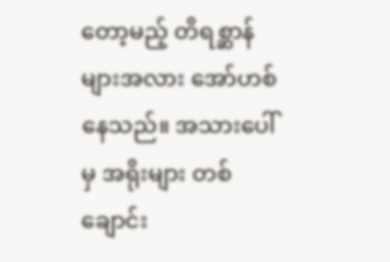တော့မည့် တိရစ္ဆာန်များအလား အော်ဟစ် နေသည်။ အသားပေါ်မှ အရိုးများ တစ်ချောင်း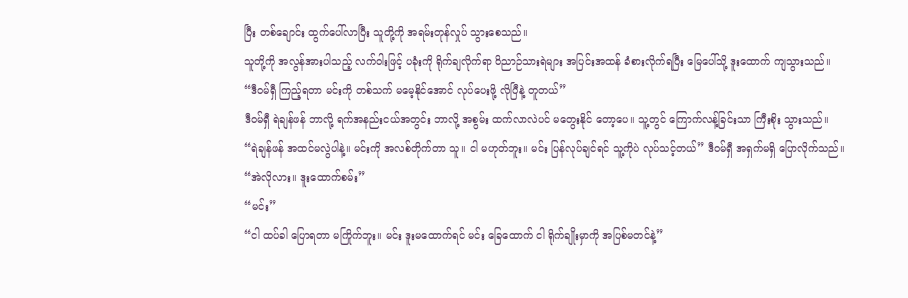ပြီး တစ်ချောင်း ထွက်ပေါ်လာပြီး သူတို့ကို အရမ်းတုန်လှုပ် သွားစေသည်။
သူတို့ကို အလွန်အားပါသည့် လက်ဝါးဖြင့် ပခုံးကို ရိုက်ချလိုက်ရာ ဝိညာဉ်သားရဲများ အပြင်းအထန် ခံစားလိုက်ရပြီး မြေပေါ်သို့ ဒူးထောက် ကျသွားသည်။
“ဒီဝမ်ရှီ ကြည့်ရတာ မင်းကို တစ်သက် မမေ့နိုင်အောင် လုပ်ပေးဖို့ လိုပြီနဲ့ တူတယ်”
ဒီဝမ်ရှီ ရဲချန်ဖန် ဘာလို့ ရက်အနည်းငယ်အတွင်း ဘာလို့ အစွမ်း ထက်လာလဲပင် မတွေးနိုင် တော့ပေ။ သူ့တွင် ကြောက်လန့်ခြင်းသာ ကြီးစိုး သွားသည်။
“ရဲချန်ဖန် အထင်မလွဲပါနဲ့။ မင်းကို အလစ်တိုက်တာ သူ။ ငါ မဟုတ်ဘူး။ မင်း ပြန်လုပ်ချင်ရင် သူ့ကိုပဲ လုပ်သင့်တယ်” ဒီဝမ်ရှီ အရှက်မရှိ ပြောလိုက်သည်။
“အဲလိုလား။ ဒူးထောက်စမ်း”
“မင်း”
“ငါ ထပ်ခါ ပြောရတာ မကြိုက်ဘူး။ မင်း ဒူးမထောက်ရင် မင်း ခြေထောက် ငါ ရိုက်ချိုးမှာကို အပြစ်မတင်နဲ့”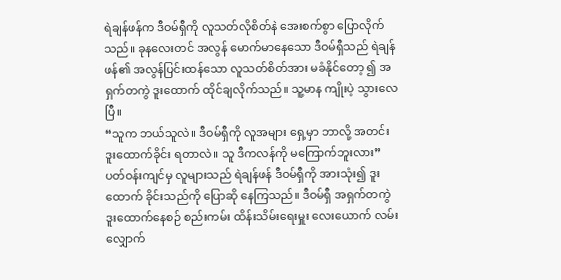ရဲချန်ဖန်က ဒီဝမ်ရှီကို လူသတ်လိုစိတ်နဲ အေးစက်စွာ ပြောလိုက်သည်။ ခုနလေးတင် အလွန် မောက်မာနေသော ဒီဝမ်ရှီသည် ရဲချန်ဖန်၏ အလွန်ပြင်းထန်သော လူသတ်စိတ်အား မခံနိုင်တော့ ၍ အရှက်တကွဲ ဒူးထောက် ထိုင်ချလိုက်သည်။ သူ့မာန ကျိုးပဲ့ သွားလေပြီ။
“သူက ဘယ်သူလဲ။ ဒီဝမ်ရှီကို လူအများ ရှေ့မှာ ဘာလို့ အတင်း ဒူးထောက်ခိုင်း ရတာလဲ။ သူ ဒီကလန်ကို မကြောက်ဘူးလား”
ပတ်ဝန်းကျင်မှ လူများသည် ရဲချန်ဖန် ဒီဝမ်ရှီကို အားသုံး၍ ဒူးထောက် ခိုင်းသည်ကို ပြောဆို နေကြသည်။ ဒီဝမ်ရှီ အရှက်တကွဲ ဒူးထောက်နေစဉ် စည်းကမ်း ထိန်းသိမ်းရေးမှူး လေးယောက် လမ်းလျှောက်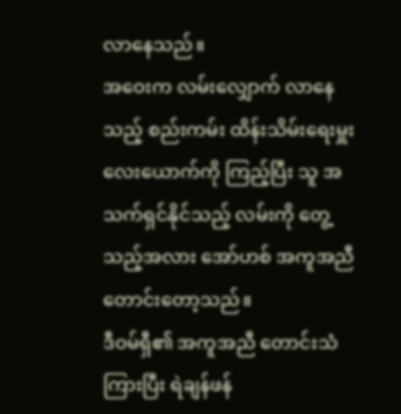လာနေသည်။
အဝေးက လမ်းလျှောက် လာနေသည့် စည်းကမ်း ထိန်းသိမ်းရေးမှူး လေးယောက်ကို ကြည့်ပြီး သူ အသက်ရှင်နိုင်သည့် လမ်းကို တွေ့သည့်အလား အော်ဟစ် အကူအညီ တောင်းတော့သည်။
ဒီဝမ်ရှီ၏ အကူအညီ တောင်းသံ ကြားပြီး ရဲချန်ဖန်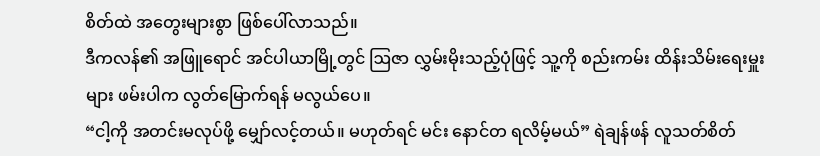စိတ်ထဲ အတွေးများစွာ ဖြစ်ပေါ်လာသည်။
ဒီကလန်၏ အဖြူရောင် အင်ပါယာမြို့တွင် ဩဇာ လွှမ်းမိုးသည့်ပုံဖြင့် သူ့ကို စည်းကမ်း ထိန်းသိမ်းရေးမှူးများ ဖမ်းပါက လွတ်မြောက်ရန် မလွယ်ပေ။
“ငါ့ကို အတင်းမလုပ်ဖို့ မျှော်လင့်တယ်။ မဟုတ်ရင် မင်း နောင်တ ရလိမ့်မယ်” ရဲချန်ဖန် လူသတ်စိတ်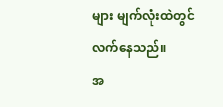များ မျက်လုံးထဲတွင် လက်နေသည်။
အ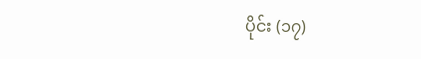ပိုင်း (၁၇)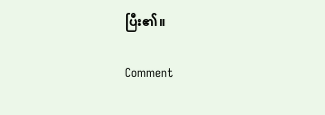ပြီး၏။

Comment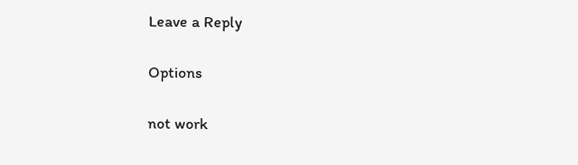Leave a Reply

Options

not work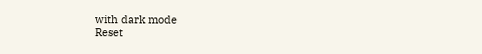with dark mode
Reset